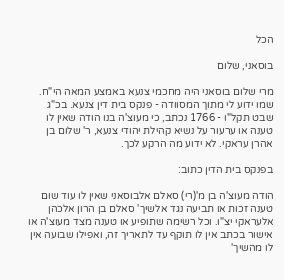הכל

בוסאני, שלום

מרי שלום בוסאני היה מחכמי צנעא באמצע המאה הי"ח. שמו ידוע לי מתוך המסוודה - פנקס בית דין צנעא. בכ"ג שבט תקל"ו - 1766 נכתב, כי מעוצ'ה בנו הודה שאין לו טענה או ערעור על נשיא קהילת יהודי צנעא, ר' שלום בן אהרן עראקי. לא ידוע מה הרקע לכך.

בפנקס בית הדין כתוב:

הודה מעוצ'ה בן מ'(רי) סאלם אלבוסאני שאין לו עוד שום טענה זכות או תביעה נגד אלשיך' סאלם בן הרון אלכהן אלעראקי יצ"ו. וכל רשימה שתופיע או טענה מצד מעוצ'ה או אישור בכתב אין לו תוקף עד לתאריך זה, ואפילו שבועה אין לו מהשיך'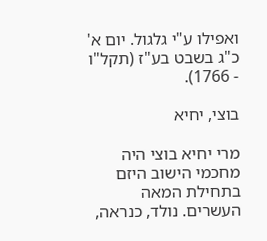ואפילו ע"י גלגול. יום א' כ"ג בשבט בע"ז (תקל"ו - 1766).

בוצי, יחיא

מרי יחיא בוצי היה מחכמי הישוב היזם בתחילת המאה העשרים. נולד, כנראה,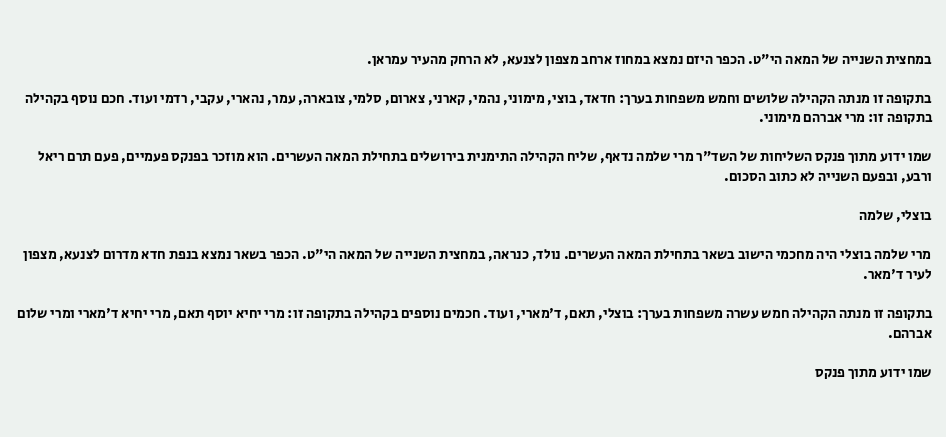במחצית השנייה של המאה הי"ט. הכפר היזם נמצא במחוז ארחב מצפון לצנעא, לא הרחק מהעיר עמראן.

בתקופה זו מנתה הקהילה שלושים וחמש משפחות בערך: חדאד, בוצי, מימוני, נהמי, קארני, צארום, סלמי, צובארה, עמר, נהארי, עקבי, רדמי ועוד. חכם נוסף בקהילה בתקופה זו: מרי אברהם מימוני.

שמו ידוע מתוך פנקס השליחות של השד"ר מרי שלמה נדאף, שליח הקהילה התימנית בירושלים בתחילת המאה העשרים. הוא מוזכר בפנקס פעמיים, פעם תרם ריאל ורבע, ובפעם השנייה לא כתוב הסכום.

בוצלי, שלמה

מרי שלמה בוצלי היה מחכמי הישוב בשאר בתחילת המאה העשרים. נולד, כנראה, במחצית השנייה של המאה הי"ט. הכפר בשאר נמצא בנפת חדא מדרום לצנעא, מצפון לעיר ד'מאר.

בתקופה זו מנתה הקהילה חמש עשרה משפחות בערך: בוצלי, תאם, ד'מארי, ועוד. חכמים נוספים בקהילה בתקופה זו: מרי יחיא יוסף תאם, מרי יחיא ד'מארי ומרי שלום אברהם.

שמו ידוע מתוך פנקס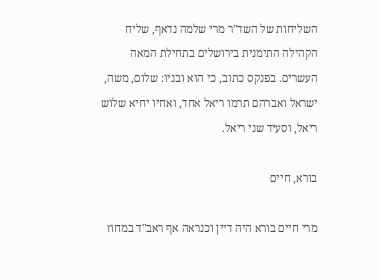השליחות של השד"ר מרי שלמה נדאף, שליח הקהילה התימנית בירושלים בתחילת המאה העשרים. בפנקס כתוב, כי הוא ובניו: שלום, משה, ישראל ואברהם תרמו ריאל אחד, ואחיו יחיא שלוש ריאל, וסעיד שני ריאל.

בורא, חיים

מרי חיים בורא היה דיין וכנראה אף ראב"ד במחוז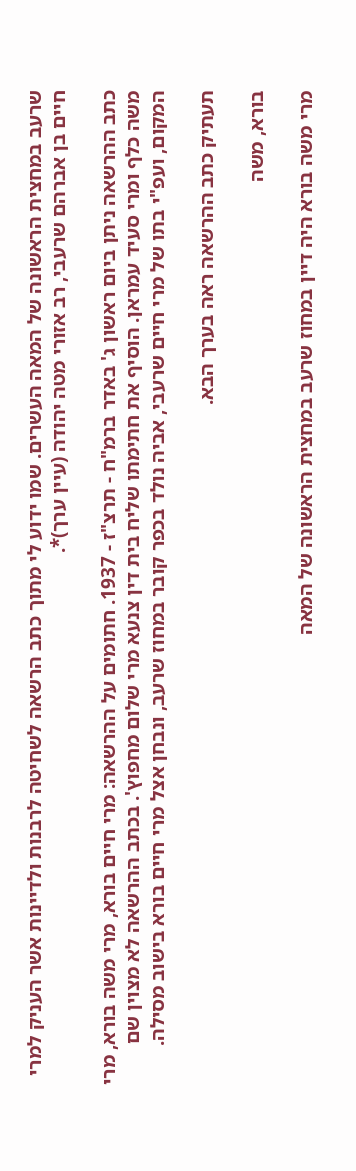שרעב במחצית הראשונה של המאה העשרים. שמו ידוע לי מתוך כתב הרשאה לשחיטה לרבנות ולדיינות אשר העניק למרי חיים בן אברהם שרעבי, רב אזורי מטה יהודה (עיין ערך)*.

כתב ההרשאה ניתן ביום ראשון ג' באדר ברמ"ח - תרצ"ז - 1937. חתומים על ההרשאה: מרי חיים בורא, מרי משה בורא, מרי משה כלף ומרי סעיד עמראן. הוסיף את חתימתו שליח בית דין צנעא מרי שלום מחפוץ'. בכתב ההרשאה לא מצוין שם המקום, ועפ"י בתו של מרי חיים שרעבי, אביה נולד בכפר קובר במחוז שרעב, ונבחן אצל מרי חיים בורא בישוב מסילה.

תעתיק כתב ההרשאה ראה בערך הבא.

בורא, משה

מרי משה בורא היה דיין במחוז שרעב במחצית הראשונה של המאה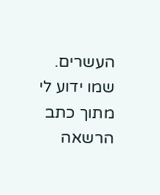העשרים. שמו ידוע לי מתוך כתב הרשאה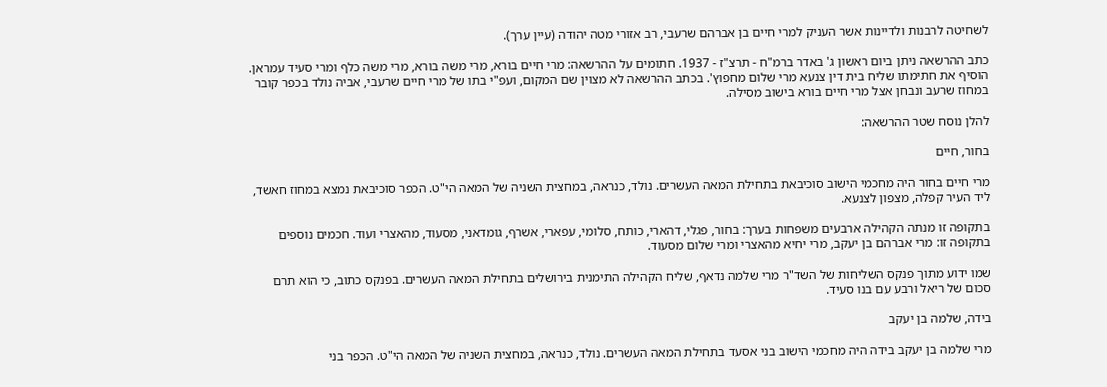לשחיטה לרבנות ולדיינות אשר העניק למרי חיים בן אברהם שרעבי, רב אזורי מטה יהודה (עיין ערך).

כתב ההרשאה ניתן ביום ראשון ג' באדר ברמ"ח - תרצ"ז - 1937. חתומים על ההרשאה: מרי חיים בורא, מרי משה בורא, מרי משה כלף ומרי סעיד עמראן. הוסיף את חתימתו שליח בית דין צנעא מרי שלום מחפוץ'. בכתב ההרשאה לא מצוין שם המקום, ועפ"י בתו של מרי חיים שרעבי, אביה נולד בכפר קובר במחוז שרעב ונבחן אצל מרי חיים בורא בישוב מסילה.

להלן נוסח שטר ההרשאה:

בחור, חיים

מרי חיים בחור היה מחכמי הישוב סוכיבאת בתחילת המאה העשרים. נולד, כנראה, במחצית השניה של המאה הי"ט. הכפר סוכיבאת נמצא במחוז חאשד, ליד העיר קפלה, מצפון לצנעא.

בתקופה זו מנתה הקהילה ארבעים משפחות בערך: בחור, פגלי, דהארי, כותח, סלומי, עפארי, אשרף, גומדאני, מסעוד, מהאצרי ועוד. חכמים נוספים בתקופה זו: מרי אברהם בן יעקב, מרי יחיא מהאצרי ומרי שלום מסעוד.

שמו ידוע מתוך פנקס השליחות של השד"ר מרי שלמה נדאף, שליח הקהילה התימנית בירושלים בתחילת המאה העשרים. בפנקס כתוב, כי הוא תרם סכום של ריאל ורבע עם בנו סעיד.

בידה, שלמה בן יעקב

מרי שלמה בן יעקב בידה היה מחכמי הישוב בני אסעד בתחילת המאה העשרים. נולד, כנראה, במחצית השניה של המאה הי"ט. הכפר בני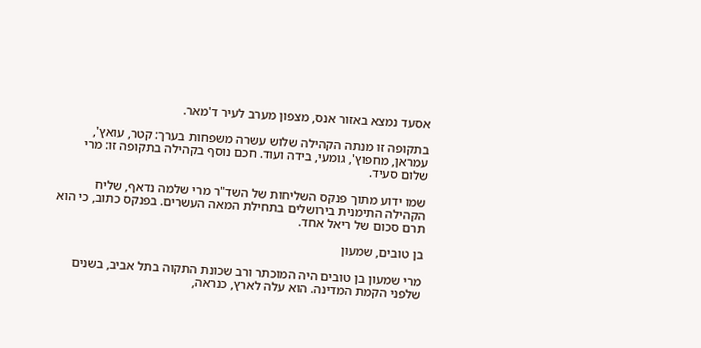אסעד נמצא באזור אנס, מצפון מערב לעיר ד'מאר.

בתקופה זו מנתה הקהילה שלוש עשרה משפחות בערך: קטר, עואץ', עמראן, מחפוץ', גומעי, בידה ועוד. חכם נוסף בקהילה בתקופה זו: מרי שלום סעיד.

שמו ידוע מתוך פנקס השליחות של השד"ר מרי שלמה נדאף, שליח הקהילה התימנית בירושלים בתחילת המאה העשרים. בפנקס כתוב, כי הוא תרם סכום של ריאל אחד.

בן טובים, שמעון

מרי שמעון בן טובים היה המוכתר ורב שכונת התקוה בתל אביב, בשנים שלפני הקמת המדינה. הוא עלה לארץ, כנראה,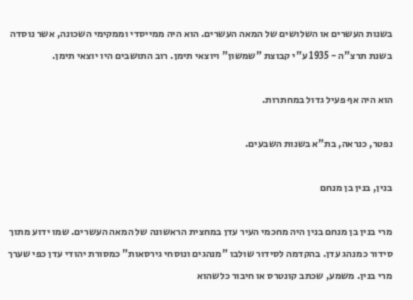בשנות העשרים או השלושים של המאה העשרים. הוא היה ממייסדי וממקימי השכונה, אשר נוסדה בשנת תרצ"ה - 1935 ע"י קבוצת "שמשון" ויוצאי תימן. רוב התושבים היו יוצאי תימן.

הוא היה אף פעיל גדול במחתרות.

נפטר, כנראה, בת"א בשנות השבעים.

בנין, בנין בן מנחם

מרי בנין בן מנחם בנין היה מחכמי העיר עדן במחצית הראשונה של המאה העשרים. שמו ידוע מתוך סידור כמנהג עדן. בהקדמה לסידור שולבו "מנהגים ונוסחי גירסאות" כמסורת יהודי עדן כפי שערך מרי בנין. משמע, שכתב קונטרס או חיבור כלשהוא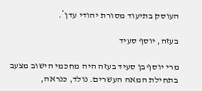העוסק בתיעוד מסורת יהודי עדן*.

בעזה, יוסף סעיד

מרי יוסף בן סעיד בעזה היה מחכמי הישוב מצעב בתחילת המאה העשרים. נולד, כנראה,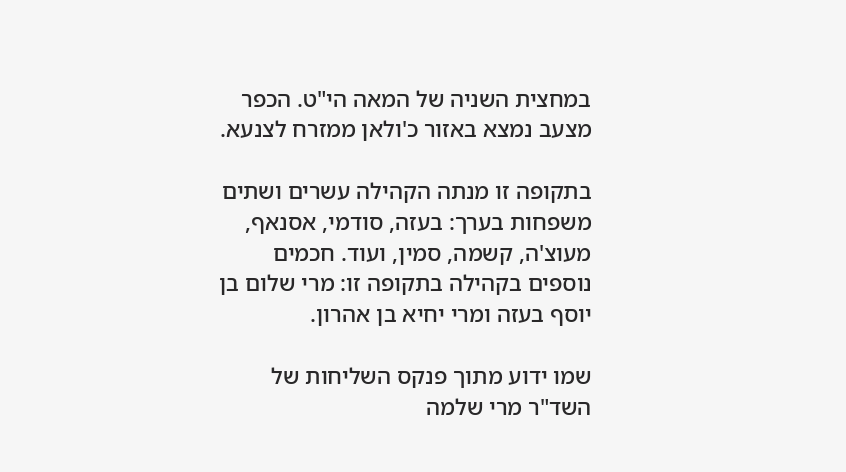במחצית השניה של המאה הי"ט. הכפר מצעב נמצא באזור כ'ולאן ממזרח לצנעא.

בתקופה זו מנתה הקהילה עשרים ושתים משפחות בערך: בעזה, סודמי, אסנאף, מעוצ'ה, קשמה, סמין, ועוד. חכמים נוספים בקהילה בתקופה זו: מרי שלום בן יוסף בעזה ומרי יחיא בן אהרון.

שמו ידוע מתוך פנקס השליחות של השד"ר מרי שלמה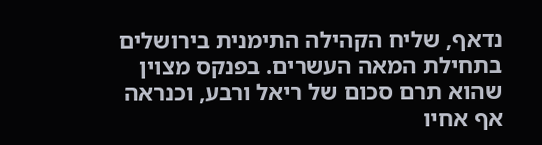נדאף, שליח הקהילה התימנית בירושלים בתחילת המאה העשרים. בפנקס מצוין שהוא תרם סכום של ריאל ורבע, וכנראה אף אחיו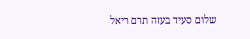שלום סעיד בעזה תרם ריאל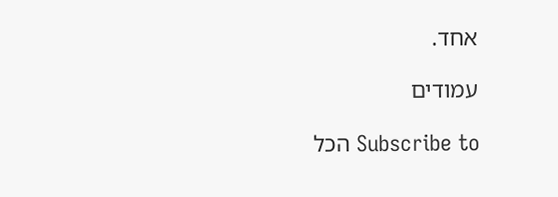אחד.

עמודים

Subscribe to הכל